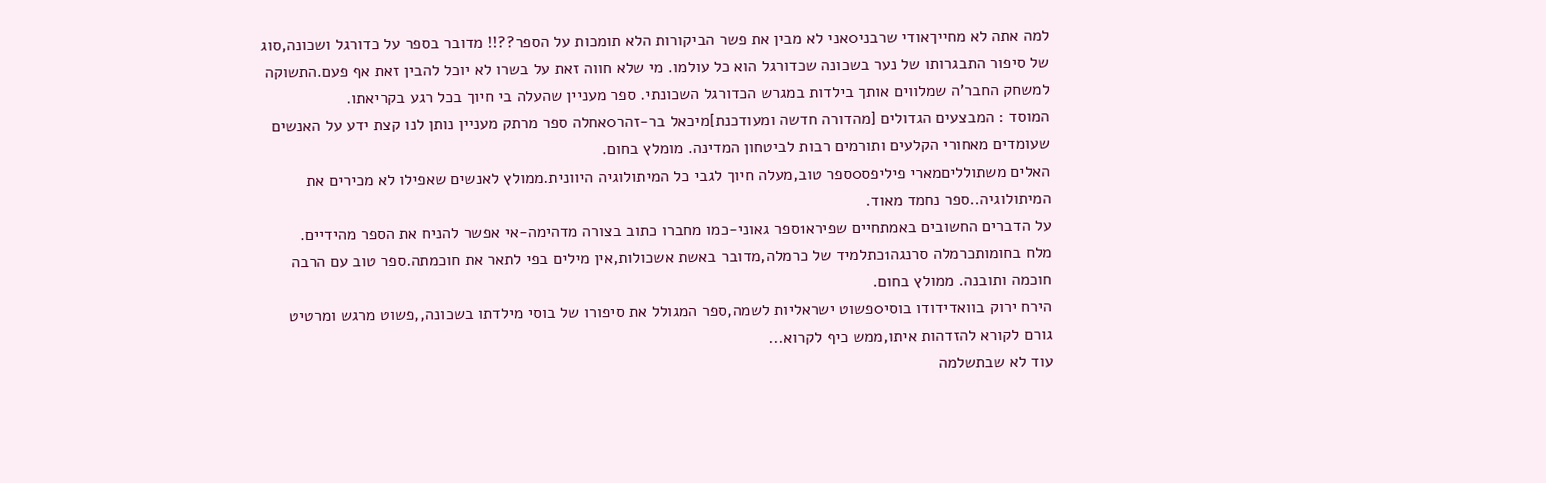למה אתה לא מחייךאודי שרבני0אני לא מבין את פשר הביקורות הלא תומכות על הספר??!! מדובר בספר על כדורגל ושכונה,סוג של סיפור התבגרותו של נער בשכונה שכדורגל הוא כל עולמו. מי שלא חווה זאת על בשרו לא יוכל להבין זאת אף פעם.התשוקה למשחק החבר'ה שמלווים אותך בילדות במגרש הכדורגל השכונתי. ספר מעניין שהעלה בי חיוך בכל רגע בקריאתו.
המוסד : המבצעים הגדולים [מהדורה חדשה ומעודכנת]מיכאל בר-זהר0אחלה ספר מרתק מעניין נותן לנו קצת ידע על האנשים שעומדים מאחורי הקלעים ותורמים רבות לביטחון המדינה. מומלץ בחום.
האלים משתולליםמארי פיליפס0ספר טוב,מעלה חיוך לגבי כל המיתולוגיה היוונית.ממולץ לאנשים שאפילו לא מכירים את המיתולוגיה..ספר נחמד מאוד.
על הדברים החשובים באמתחיים שפירא1ספר גאוני-כמו מחברו כתוב בצורה מדהימה-אי אפשר להניח את הספר מהידיים.
מלח בחומותכרמלה סרנגה1כתלמיד של כרמלה,מדובר באשת אשכולות,אין מילים בפי לתאר את חוכמתה.ספר טוב עם הרבה חוכמה ותובנה. ממולץ בחום.
הירח ירוק בוואדידודו בוסי0פשוט ישראליות לשמה,ספר המגולל את סיפורו של בוסי מילדתו בשכונה,,פשוט מרגש ומרטיט גורם לקורא להזדהות איתו,ממש כיף לקרוא...
עוד לא שבתשלמה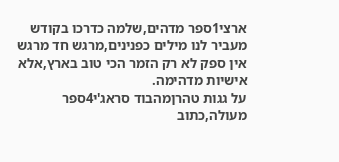ארצי1ספר מדהים,שלמה כדרכו בקודש מעביר לנו מילים כפנינים,מרגש חד מרגש אין ספק לא רק הזמר הכי טוב בארץ,אלא אישיות מדהימה.
על גגות טהרןמהבוד סראג'י4ספר מעולה,כתוב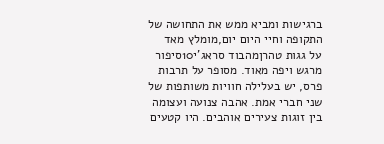ברגישות ומביא ממש את התחושה של התקופה וחיי היום יום,מומלץ מאד
על גגות טהרןמהבוד סראג'י10סיפור מרגש ויפה מאוד. מסופר על תרבות פרס, יש בעלילה חוויות משותפות של שני חברי אמת. אהבה צנועה ועצומה בין זוגות צעירים אוהבים. היו קטעים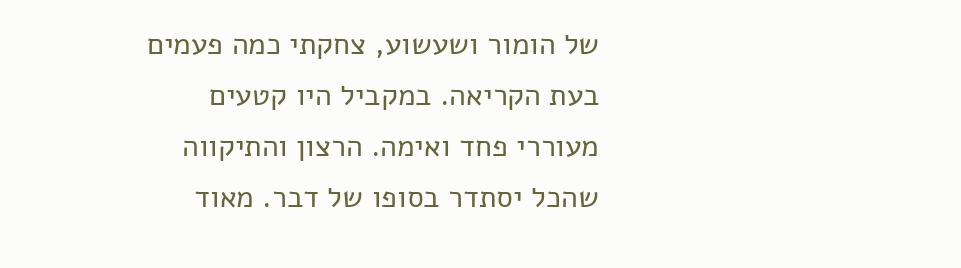של הומור ושעשוע, צחקתי כמה פעמים בעת הקריאה. במקביל היו קטעים מעוררי פחד ואימה. הרצון והתיקווה שהכל יסתדר בסופו של דבר. מאוד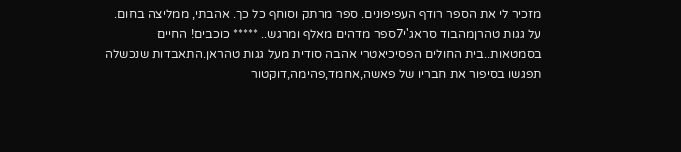מזכיר לי את הספר רודף העפיפונים. ספר מרתק וסוחף כל כך. אהבתי, ממליצה בחום.
על גגות טהרןמהבוד סראג'י7ספר מדהים מאלף ומרגש.. ***** כוכבים! החיים בסמטאות..בית החולים הפסיכיאטרי אהבה סודית מעל גגות טהראן.התאבדות שנכשלה תפגשו בסיפור את חבריו של פאשה,אחמד,פהימה,דוקטור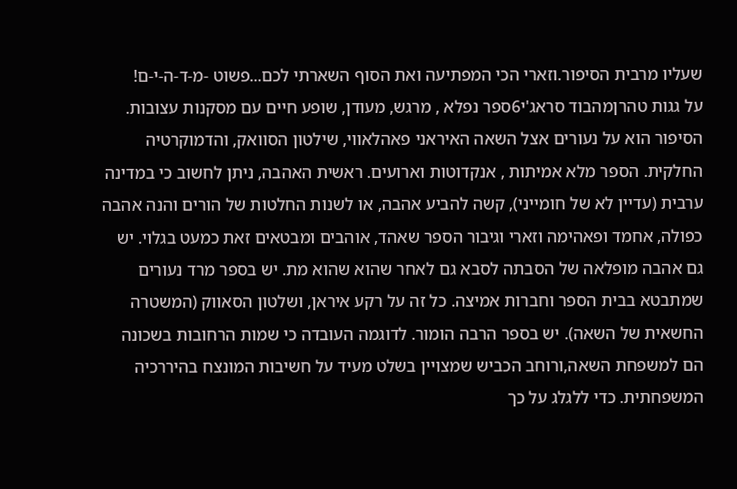שעליו מרבית הסיפור.וזארי הכי המפתיעה ואת הסוף השארתי לכם...פשוט -מ-ד-ה-י-ם!
על גגות טהרןמהבוד סראג'י6ספר נפלא , מרגש, מעודן, שופע חיים עם מסקנות עצובות. הסיפור הוא על נעורים אצל השאה האיראני פאהלאווי, שילטון הסוואק, והדמוקרטיה החלקית. הספר מלא אמיתות , אנקדוטות וארועים. ראשית האהבה, ניתן לחשוב כי במדינה ערבית (עדיין לא של חומייני), קשה להביע אהבה, או לשנות החלטות של הורים והנה אהבה כפולה, אחמד ופאהימה וזארי וגיבור הספר שאהד, אוהבים ומבטאים זאת כמעט בגלוי. יש גם אהבה מופלאה של הסבתה לסבא גם לאחר שהוא שהוא מת. יש בספר מרד נעורים שמתבטא בבית הספר וחברות אמיצה. כל זה על רקע איראן, ושלטון הסאווק (המשטרה החשאית של השאה). יש בספר הרבה הומור. לדוגמה העובדה כי שמות הרחובות בשכונה הם למשפחת השאה,ורוחב הכביש שמצויין בשלט מעיד על חשיבות המונצח בהיררכיה המשפחתית. כדי ללגלג על כך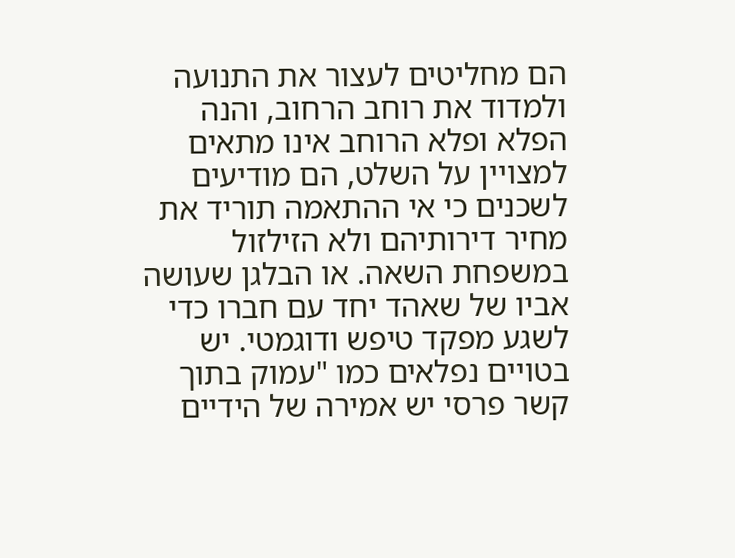הם מחליטים לעצור את התנועה ולמדוד את רוחב הרחוב, והנה הפלא ופלא הרוחב אינו מתאים למצויין על השלט, הם מודיעים לשכנים כי אי ההתאמה תוריד את מחיר דירותיהם ולא הזילזול במשפחת השאה. או הבלגן שעושה אביו של שאהד יחד עם חברו כדי לשגע מפקד טיפש ודוגמטי. יש בטויים נפלאים כמו "עמוק בתוך קשר פרסי יש אמירה של הידיים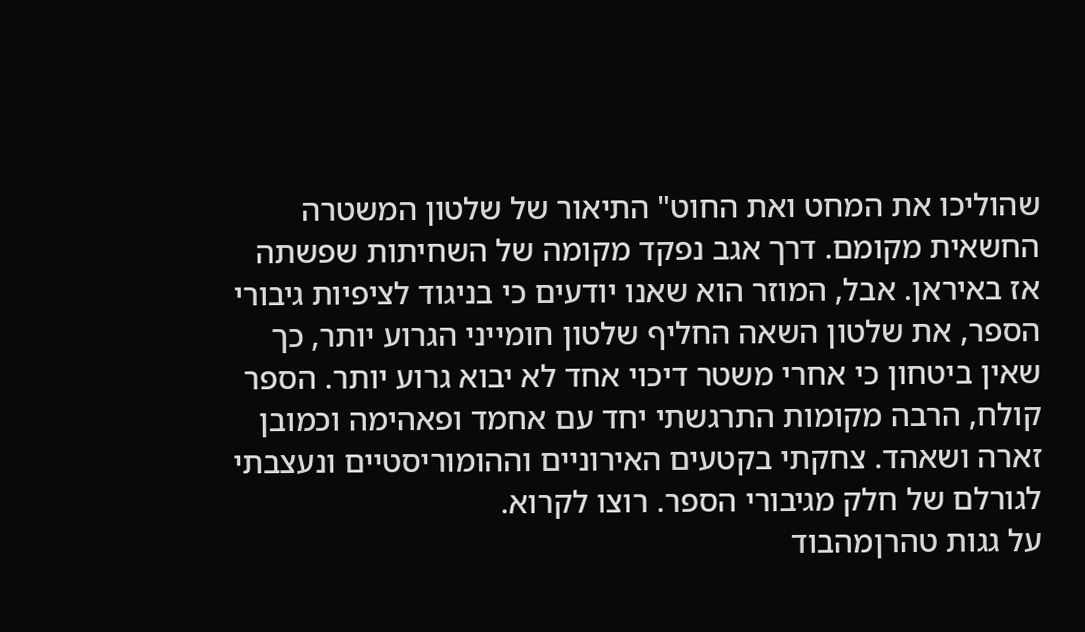שהוליכו את המחט ואת החוט" התיאור של שלטון המשטרה החשאית מקומם. דרך אגב נפקד מקומה של השחיתות שפשתה אז באיראן. אבל, המוזר הוא שאנו יודעים כי בניגוד לציפיות גיבורי הספר, את שלטון השאה החליף שלטון חומייני הגרוע יותר, כך שאין ביטחון כי אחרי משטר דיכוי אחד לא יבוא גרוע יותר. הספר קולח, הרבה מקומות התרגשתי יחד עם אחמד ופאהימה וכמובן זארה ושאהד. צחקתי בקטעים האירוניים וההומוריסטיים ונעצבתי לגורלם של חלק מגיבורי הספר. רוצו לקרוא.
על גגות טהרןמהבוד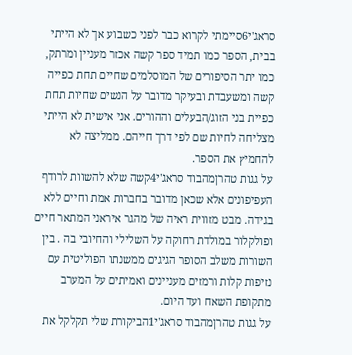סראג'י6סיימתי לקרוא כבר לפני כשבוע אך לא הייתי בבית, הספר כמו תמיד ספר קשה אכזר מעניין ומרתק, כמו יתר הסיפורים של המוסלמים שחיים תחת כפייה קשה ומשעבדת ובעיקר מדובר על הנשים שחיות תחת כפיית בני הזוג/הבעלים וההורים. אני אישית לא הייתי מצליחה לחיות שם לפי דרך חייהם. ממליצה לא להחמיץ את הספר.
על גגות טהרןמהבוד סראג'י4קשה שלא להשוות לרודף העפיפונים אלא שכאן מדובר בחברות אמת וחיים ללא בגידה. מבט מזווית ראיה של מהגר איראני המתאר חיים ופולקלור במולדת רחוקה על השלילי והחיובי בה . בין השורות משלב הסופר הגיגים ממשנתו הפוליטית עם נזיפות קלות ורמזים מעניינים ואמיתים על המערב מתקופת השאח ועד היום.
על גגות טהרןמהבוד סראג'י1הביקורת שלי תקלקל את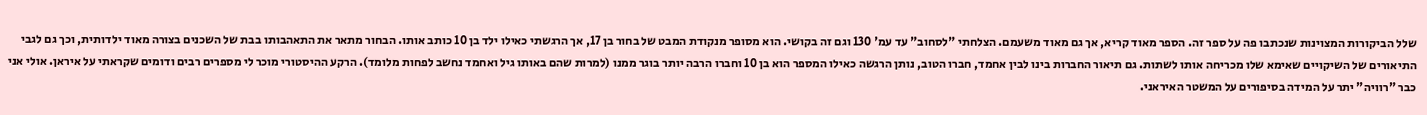שלל הביקורות המצוינות שנכתבו פה על ספר זה. הספר מאוד קריא, אך גם מאוד משעמם. הצלחתי "לסחוב" עד עמ' 130 וגם זה בקושי. הוא מסופר מנקודת המבט של בחור בן 17, אך הרגשתי כאילו ילד בן 10 כותב אותו. הבחור מתאר את התאהבותו בבת של השכנים בצורה מאוד ילדותית, וכך גם לגבי התיאורים של השיקויים שאימא שלו מכריחה אותו לשתות. גם תיאור החברות בינו לבין אחמד, חברו הטוב, נותן הרגשה כאילו המספר הוא בן 10 וחברו הרבה יותר בוגר ממנו (למרות שהם באותו גיל ואחמד נחשב לפחות מלומד). הרקע ההיסטורי מוכר לי מספרים רבים ודומים שקראתי על איראן. אולי אני כבר "רוויה" יתר על המידה בסיפורים על המשטר האיראני.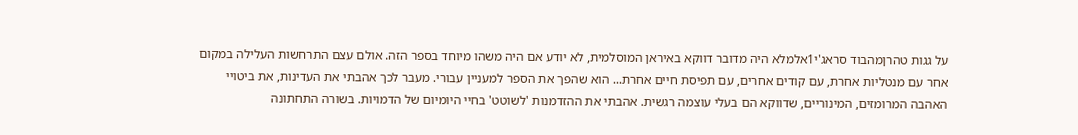על גגות טהרןמהבוד סראג'י1אלמלא היה מדובר דווקא באיראן המוסלמית, לא יודע אם היה משהו מיוחד בספר הזה. אולם עצם התרחשות העלילה במקום אחר עם מנטליות אחרת, עם קודים אחרים, עם תפיסת חיים אחרת... הוא שהפך את הספר למעניין עבורי. מעבר לכך אהבתי את העדינות, את ביטויי האהבה המרומזים, המינוריים, שדווקא הם בעלי עוצמה רגשית. אהבתי את ההזדמנות 'לשוטט' בחיי היומיום של הדמויות. בשורה התחתונה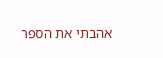אהבתי את הספר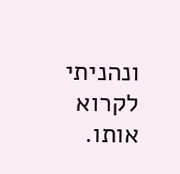ונהניתי לקרוא אותו.